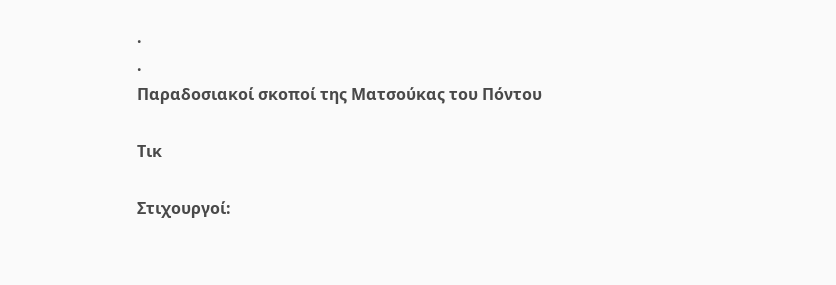.
.
Παραδοσιακοί σκοποί της Ματσούκας του Πόντου

Τικ

Στιχουργοί: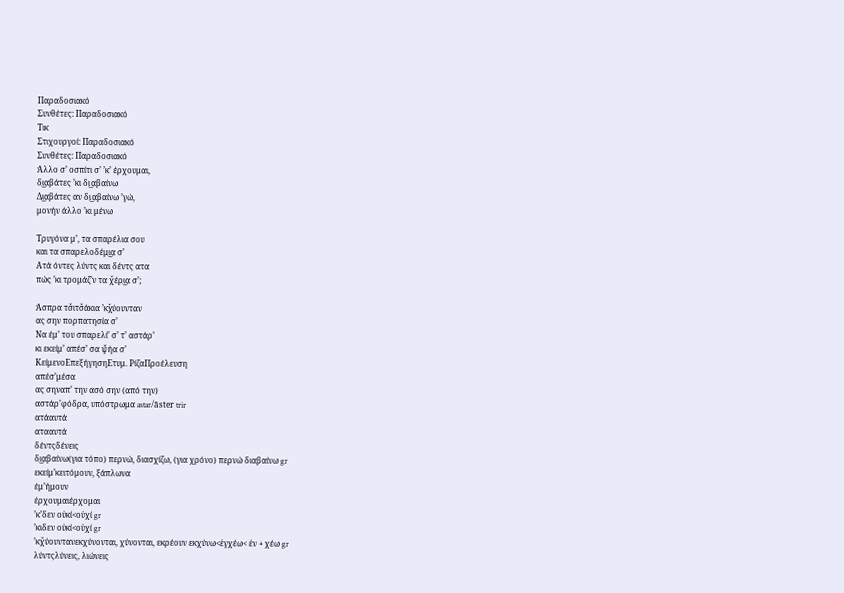Παραδοσιακό
Συνθέτες: Παραδοσιακό
Τικ
Στιχουργοί: Παραδοσιακό
Συνθέτες: Παραδοσιακό
Άλλο σ’ οσπίτι σ’ ’κ’ έρχουμαι,
δι͜αβάτες ’κι δι͜αβαίνω
Δι͜αβάτες αν δι͜αβαίνω ’γώ,
μονήν άλλο ’κι μένω

Τρυγόνα μ’, τα σπαρέλια σου
και τα σπαρελοδέμι͜α σ’
Ατά όντες λύντς και δέντς ατα
πώς ’κι τρομάζ’ν τα χ̌έρι͜α σ’;

Άσπρα τσ̌ιτσ̌άκια ’κχ̌ύουνταν
ας σην πορπατησία σ’
Να έμ’ του σπαρελί’ σ’ τ’ αστάρ’
κι εκείμ’ απέσ’ σα ψ̌ήα σ’
ΚείμενοΕπεξήγησηΕτυμ. ΡίζαΠροέλευση
απέσ’μέσα
ας σηναπ’ την ασό σην (από την)
αστάρ’φόδρα, υπόστρωμα astar/āster trir
ατάαυτά
ατααυτά
δέντςδένεις
δι͜αβαίνω(για τόπο) περνώ, διασχίζω, (για χρόνο) περνώ διαβαίνω gr
εκείμ’κειτόμουν, ξάπλωνα
έμ’ήμουν
έρχουμαιέρχομαι
’κ’δεν οὐκί<οὐχί gr
’κιδεν οὐκί<οὐχί gr
’κχ̌ύουντανεκχύνονται, χύνονται, εκρέουν εκχύνω<ἐγχέω< ἐν + χέω gr
λύντςλύνεις, λιώνεις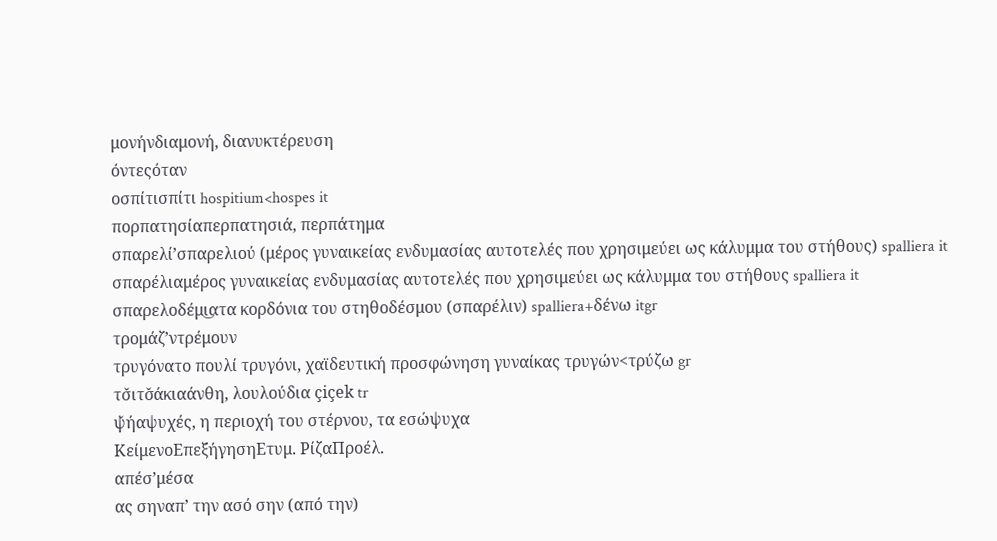μονήνδιαμονή, διανυκτέρευση
όντεςόταν
οσπίτισπίτι hospitium<hospes it
πορπατησίαπερπατησιά, περπάτημα
σπαρελί’σπαρελιού (μέρος γυναικείας ενδυμασίας αυτοτελές που χρησιμεύει ως κάλυμμα του στήθους) spalliera it
σπαρέλιαμέρος γυναικείας ενδυμασίας αυτοτελές που χρησιμεύει ως κάλυμμα του στήθους spalliera it
σπαρελοδέμι͜ατα κορδόνια του στηθοδέσμου (σπαρέλιν) spalliera+δένω itgr
τρομάζ’ντρέμουν
τρυγόνατο πουλί τρυγόνι, χαϊδευτική προσφώνηση γυναίκας τρυγών<τρύζω gr
τσ̌ιτσ̌άκιαάνθη, λουλούδια çiçek tr
ψ̌ήαψυχές, η περιοχή του στέρνου, τα εσώψυχα
ΚείμενοΕπεξήγησηΕτυμ. ΡίζαΠροέλ.
απέσ’μέσα
ας σηναπ’ την ασό σην (από την)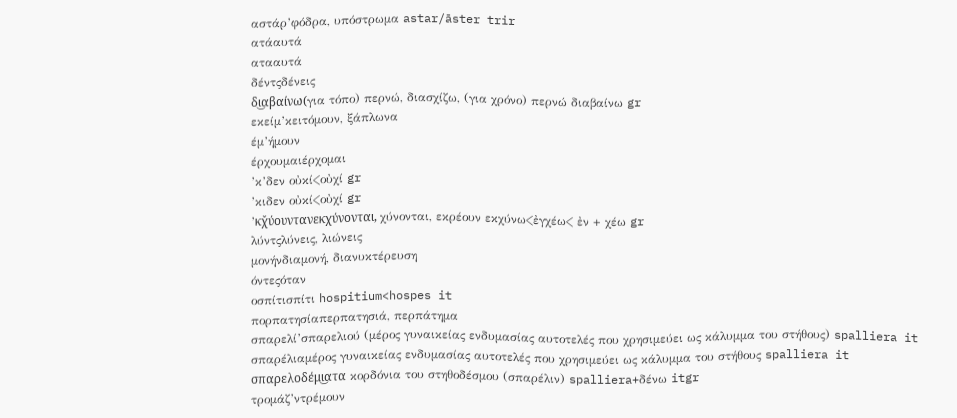αστάρ’φόδρα, υπόστρωμα astar/āster trir
ατάαυτά
ατααυτά
δέντςδένεις
δι͜αβαίνω(για τόπο) περνώ, διασχίζω, (για χρόνο) περνώ διαβαίνω gr
εκείμ’κειτόμουν, ξάπλωνα
έμ’ήμουν
έρχουμαιέρχομαι
’κ’δεν οὐκί<οὐχί gr
’κιδεν οὐκί<οὐχί gr
’κχ̌ύουντανεκχύνονται, χύνονται, εκρέουν εκχύνω<ἐγχέω< ἐν + χέω gr
λύντςλύνεις, λιώνεις
μονήνδιαμονή, διανυκτέρευση
όντεςόταν
οσπίτισπίτι hospitium<hospes it
πορπατησίαπερπατησιά, περπάτημα
σπαρελί’σπαρελιού (μέρος γυναικείας ενδυμασίας αυτοτελές που χρησιμεύει ως κάλυμμα του στήθους) spalliera it
σπαρέλιαμέρος γυναικείας ενδυμασίας αυτοτελές που χρησιμεύει ως κάλυμμα του στήθους spalliera it
σπαρελοδέμι͜ατα κορδόνια του στηθοδέσμου (σπαρέλιν) spalliera+δένω itgr
τρομάζ’ντρέμουν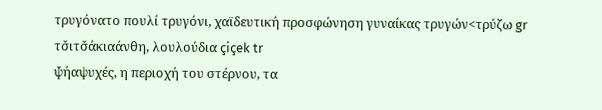τρυγόνατο πουλί τρυγόνι, χαϊδευτική προσφώνηση γυναίκας τρυγών<τρύζω gr
τσ̌ιτσ̌άκιαάνθη, λουλούδια çiçek tr
ψ̌ήαψυχές, η περιοχή του στέρνου, τα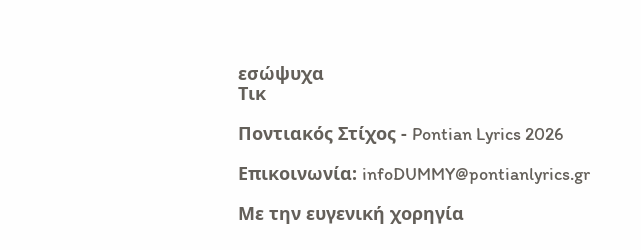εσώψυχα
Τικ

Ποντιακός Στίχος - Pontian Lyrics 2026

Επικοινωνία: infoDUMMY@pontianlyrics.gr

Με την ευγενική χορηγία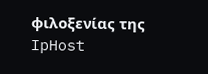φιλοξενίας της IpHost